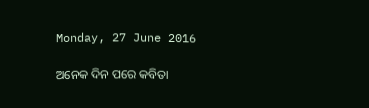Monday, 27 June 2016

ଅନେକ ଦିନ ପରେ କବିତା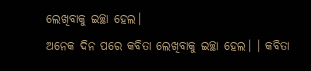ଲେଖିବାକୁ ଇଚ୍ଛା ହେଲ।
ଅନେକ ଦିନ ପରେ କବିତା ଲେଖିବାକୁ ଇଚ୍ଛା ହେଲ। । କବିତା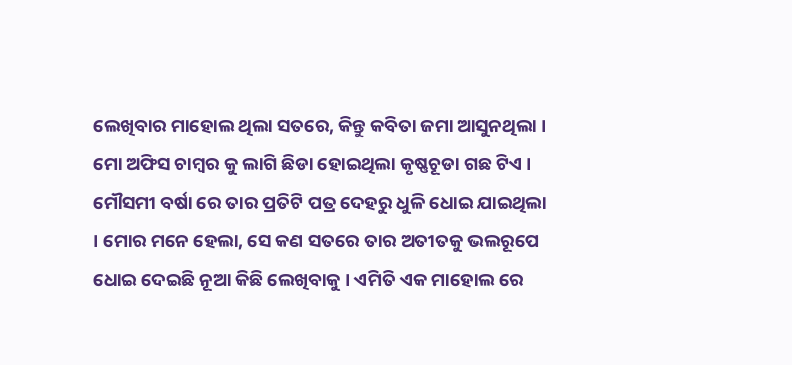ଲେଖିବାର ମାହୋଲ ଥିଲା ସତରେ, କିନ୍ତୁ କବିତା ଜମା ଆସୁନଥିଲା । ମୋ ଅଫିସ ଚାମ୍ବର କୁ ଲାଗି ଛିଡା ହୋଇଥିଲା କୃଷ୍ଣଚୂଡା ଗଛ ଟିଏ । ମୌସମୀ ବର୍ଷା ରେ ତାର ପ୍ରତିଟି ପତ୍ର ଦେହରୁ ଧୁଳି ଧୋଇ ଯାଇଥିଲା । ମୋର ମନେ ହେଲା, ସେ କଣ ସତରେ ତାର ଅତୀତକୁ ଭଲରୂପେ ଧୋଇ ଦେଇଛି ନୂଆ କିଛି ଲେଖିବାକୁ । ଏମିତି ଏକ ମାହୋଲ ରେ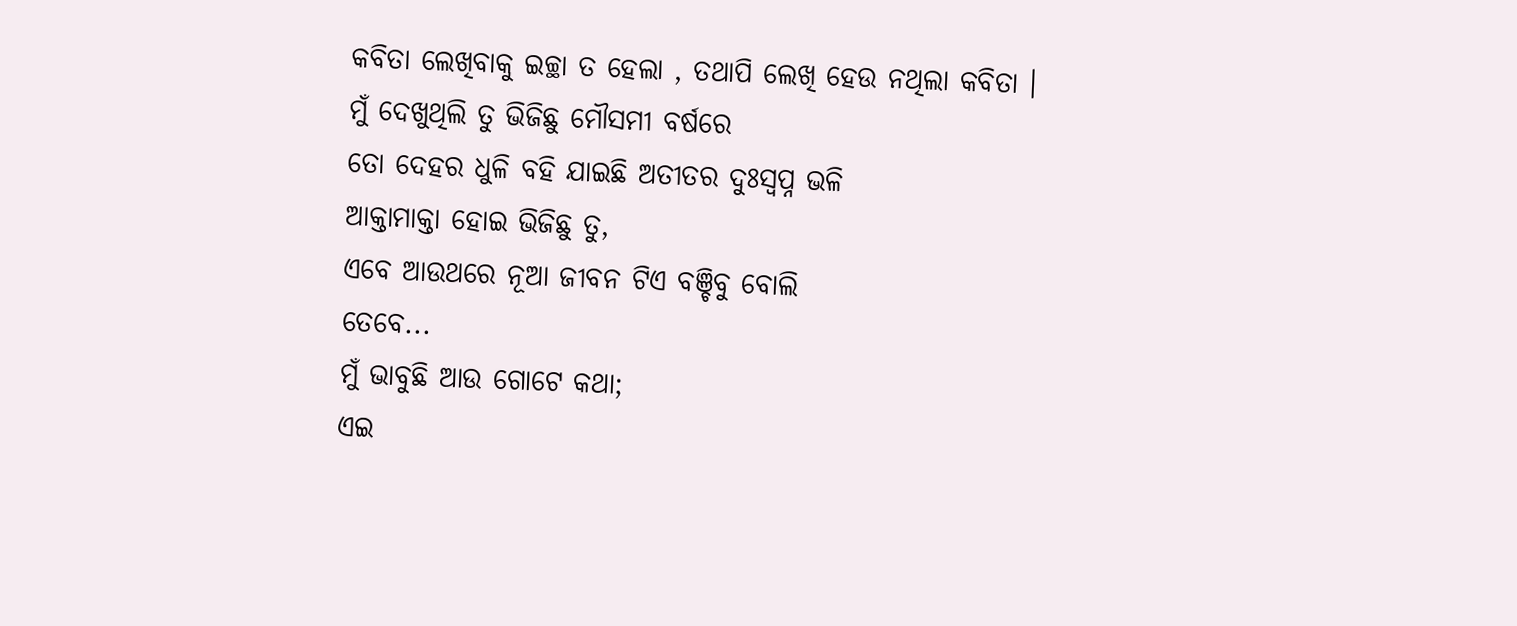କବିତା ଲେଖିବାକୁ ଇଚ୍ଛା ତ ହେଲା , ତଥାପି ଲେଖି ହେଉ ନଥିଲା କବିତା ।
ମୁଁ ଦେଖୁଥିଲି ତୁ ଭିଜିଛୁ ମୌସମୀ ବର୍ଷରେ
ତୋ ଦେହର ଧୁଳି ବହି ଯାଇଛି ଅତୀତର ଦୁଃସ୍ଵପ୍ନ ଭଳି
ଆକ୍ତାମାକ୍ତା ହୋଇ ଭିଜିଛୁ ତୁ,
ଏବେ ଆଉଥରେ ନୂଆ ଜୀବନ ଟିଏ ବଞ୍ଚିବୁ ବୋଲି
ତେବେ...
ମୁଁ ଭାବୁଛି ଆଉ ଗୋଟେ କଥା;
ଏଇ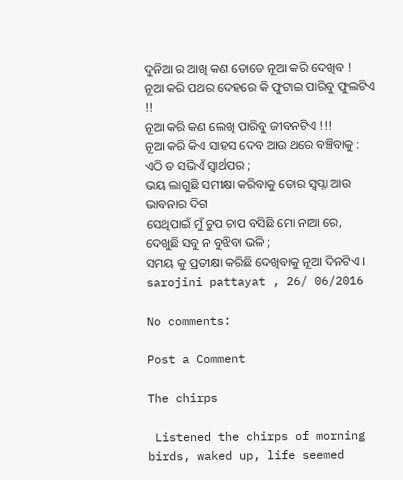ଦୁନିଆ ର ଆଖି କଣ ତୋତେ ନୂଆ କରି ଦେଖିବ !
ନୂଆ କରି ପଥର ଦେହରେ କି ଫୁଟାଇ ପାରିବୁ ଫୁଲଟିଏ !!
ନୂଆ କରି କଣ ଲେଖି ପାରିବୁ ଜୀବନଟିଏ !!!
ନୂଆ କରି କିଏ ସାହସ ଦେବ ଆଉ ଥରେ ବଞ୍ଚିବାକୁ :
ଏଠି ତ ସଭିଏଁ ସ୍ଵାର୍ଥପର ;
ଭୟ ଲାଗୁଛି ସମୀକ୍ଷା କରିବାକୁ ତୋର ସ୍ଵପ୍ନା ଆଉ ଭାବନାର ଦିଗ
ସେଥିପାଇଁ ମୁଁ ଚୁପ ଚାପ ବସିଛି ମୋ ନାଆ ରେ,
ଦେଖୁଛି ସବୁ ନ ବୁଝିବା ଭଳି ;
ସମୟ କୁ ପ୍ରତୀକ୍ଷା କରିଛି ଦେଖିବାକୁ ନୂଆ ଦିନଟିଏ ।
sarojini pattayat , 26/ 06/2016

No comments:

Post a Comment

The chirps

 Listened the chirps of morning birds, waked up, life seemed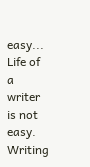easy... Life of a writer is not  easy. Writing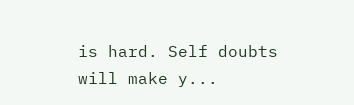is hard. Self doubts will make y...